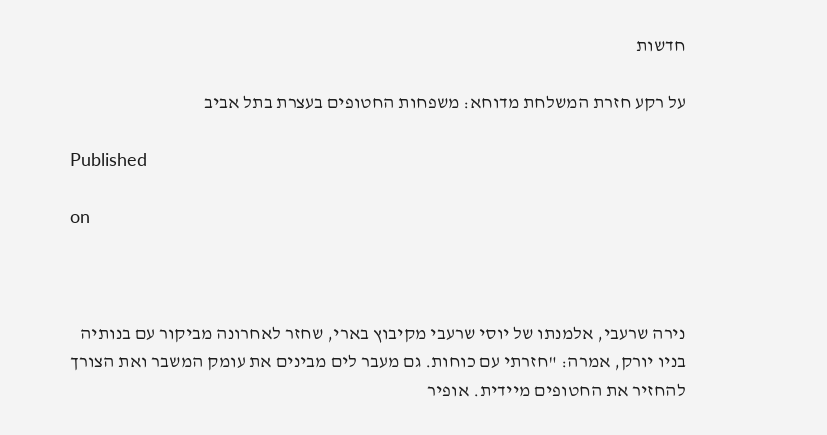חדשות

על רקע חזרת המשלחת מדוחא: משפחות החטופים בעצרת בתל אביב

Published

on



נירה שרעבי, אלמנתו של יוסי שרעבי מקיבוץ בארי, שחזר לאחרונה מביקור עם בנותיה בניו יורק, אמרה: "חזרתי עם כוחות. גם מעבר לים מבינים את עומק המשבר ואת הצורך להחזיר את החטופים מיידית. אופיר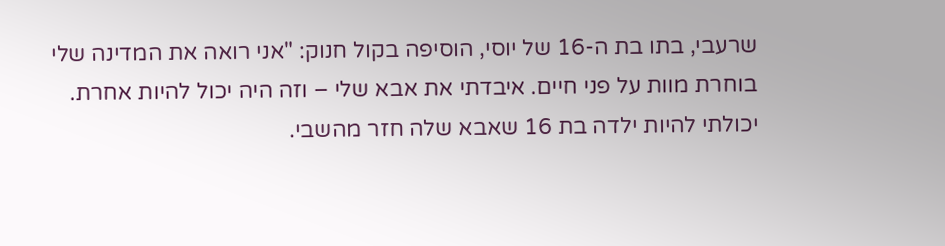שרעבי, בתו בת ה-16 של יוסי, הוסיפה בקול חנוק: "אני רואה את המדינה שלי בוחרת מוות על פני חיים. איבדתי את אבא שלי – וזה היה יכול להיות אחרת. יכולתי להיות ילדה בת 16 שאבא שלה חזר מהשבי.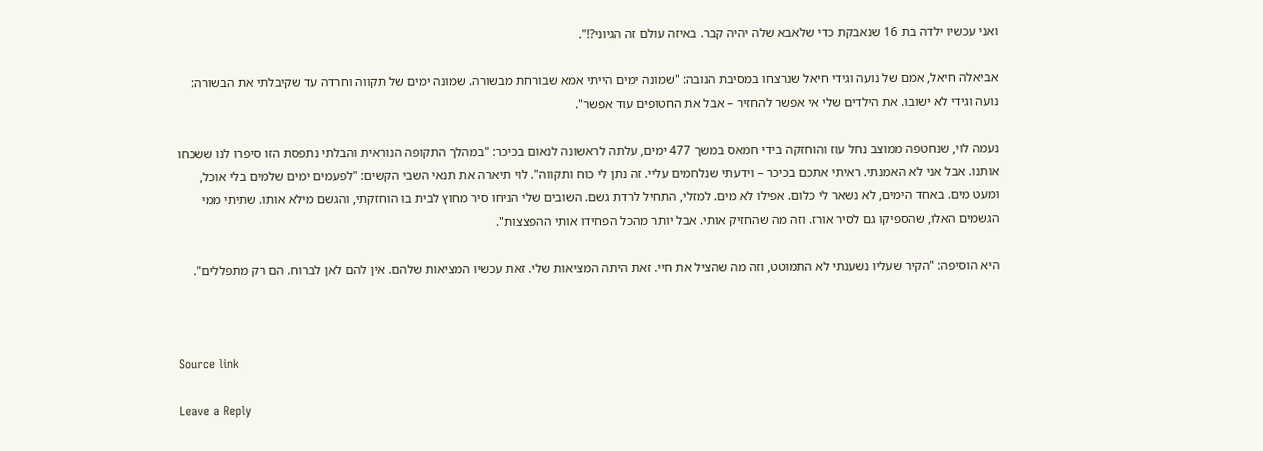ואני עכשיו ילדה בת 16 שנאבקת כדי שלאבא שלה יהיה קבר. באיזה עולם זה הגיוני?!".

אביאלה חיאל, אמם של נועה וגידי חיאל שנרצחו במסיבת הנובה: "שמונה ימים הייתי אמא שבורחת מבשורה. שמונה ימים של תקווה וחרדה עד שקיבלתי את הבשורה: נועה וגידי לא ישובו. את הילדים שלי אי אפשר להחזיר – אבל את החטופים עוד אפשר".

נעמה לוי, שנחטפה ממוצב נחל עוז והוחזקה בידי חמאס במשך 477 ימים, עלתה לראשונה לנאום בכיכר: "במהלך התקופה הנוראית והבלתי נתפסת הזו סיפרו לנו ששכחו אותנו. אבל אני לא האמנתי. ראיתי אתכם בכיכר – וידעתי שנלחמים עליי. זה נתן לי כוח ותקווה". לוי תיארה את תנאי השבי הקשים: "לפעמים ימים שלמים בלי אוכל, ומעט מים. באחד הימים, לא נשאר לי כלום. אפילו לא מים. למזלי, התחיל לרדת גשם. השובים שלי הניחו סיר מחוץ לבית בו הוחזקתי, והגשם מילא אותו. שתיתי ממי הגשמים האלו, שהספיקו גם לסיר אורז. וזה מה שהחזיק אותי. אבל יותר מהכל הפחידו אותי ההפצצות".

היא הוסיפה: "הקיר שעליו נשענתי לא התמוטט, וזה מה שהציל את חיי. זאת היתה המציאות שלי. זאת עכשיו המציאות שלהם. אין להם לאן לברוח. הם רק מתפללים".



Source link

Leave a Reply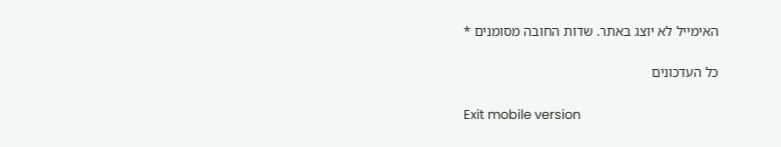האימייל לא יוצג באתר. שדות החובה מסומנים *

כל העדכונים

Exit mobile version